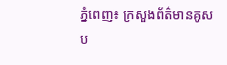ភ្នំពេញ៖ ក្រសួងព័ត៌មានគូសប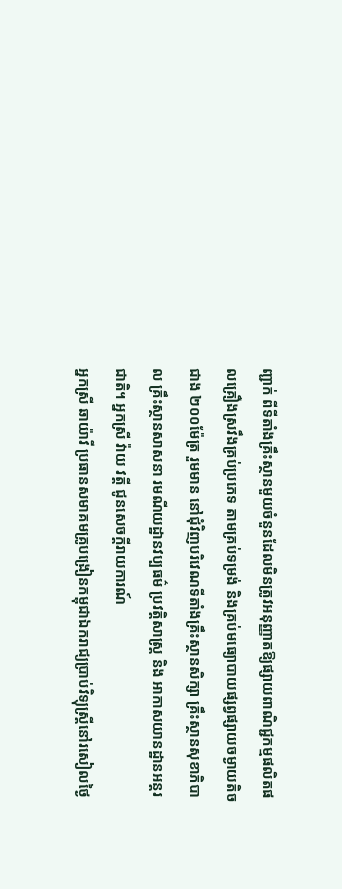ញ្ជាក់ ពីទីតាំងគ្រឹះស្ថានមួយចំនួនដែលមិនត្រូវអនុញ្ញាតឱ្យផ្សាយពាណិជ្ជកម្មផលិតផលគ្រឿងស្រវឹងគ្រប់ប្រភេទ តាមគ្រប់ទម្រង់ និងគ្រប់មធ្យោបាយផ្សព្វផ្សាយចម្ងាយតិចជាង ២០០ម៉ែត្រ រួមមាន នៅជុំវិញបរិវេណទីតាំងគ្រឹះស្ថានសិក្សា គ្រឹះស្ថានសុខាភិបាល គ្រឹះស្ថានសាសនា រមណីយដ្ឋានវប្បធម៌ ប្រវត្តិសាស្ត្រ និង អាកាសយានដ្ឋានអន្តរជាតិ។ អ្នកស្រី វ៉ាយ វត្តី ជូនសេចក្តីរាយការណ៍
អ្នកស្រី ឆាយ៉ាវី ប្រធានសមាគមគ្រូបង្រៀនកម្ពុជាឯករាជ្យប្រាប់វិទ្យុស្រ្តីនៅរសៀលថ្ងៃ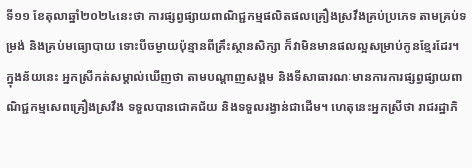ទី១១ ខែតុលាឆ្នាំ២០២៤នេះថា ការផ្សព្វផ្សាយពាណិជ្ជកម្មផលិតផលគ្រឿងស្រវឹងគ្រប់ប្រភេទ តាមគ្រប់ទម្រង់ និងគ្រប់មធ្យោបាយ ទោះបីចម្ងាយប៉ុន្មានពីគ្រឹះស្ថានសិក្សា ក៏វាមិនមានផលល្អសម្រាប់កូនខ្មែរដែរ។ ក្នុងន័យនេះ អ្នកស្រីកត់សម្គាល់ឃើញថា តាមបណ្តាញសង្គម និងទីសាធារណៈមានការការផ្សព្វផ្សាយពាណិជ្ជកម្មសេពគ្រឿងស្រវឹង ទទួលបានជោគជ័យ និងទទួលរង្វាន់ជាដើម។ ហេតុនេះអ្នកស្រីថា រាជរដ្ឋាភិ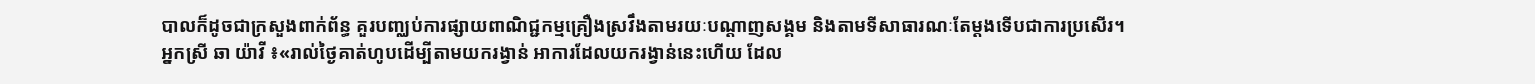បាលក៏ដូចជាក្រសួងពាក់ព័ន្ធ គួរបញ្ឈប់ការផ្សាយពាណិជ្ជកម្មគ្រឿងស្រវឹងតាមរយៈបណ្តាញសង្គម និងតាមទីសាធារណៈតែម្តងទើបជាការប្រសើរ។
អ្នកស្រី ឆា យ៉ាវី ៖«រាល់ថ្ងៃគាត់ហូបដើម្បីតាមយករង្វាន់ អាការដែលយករង្វាន់នេះហើយ ដែល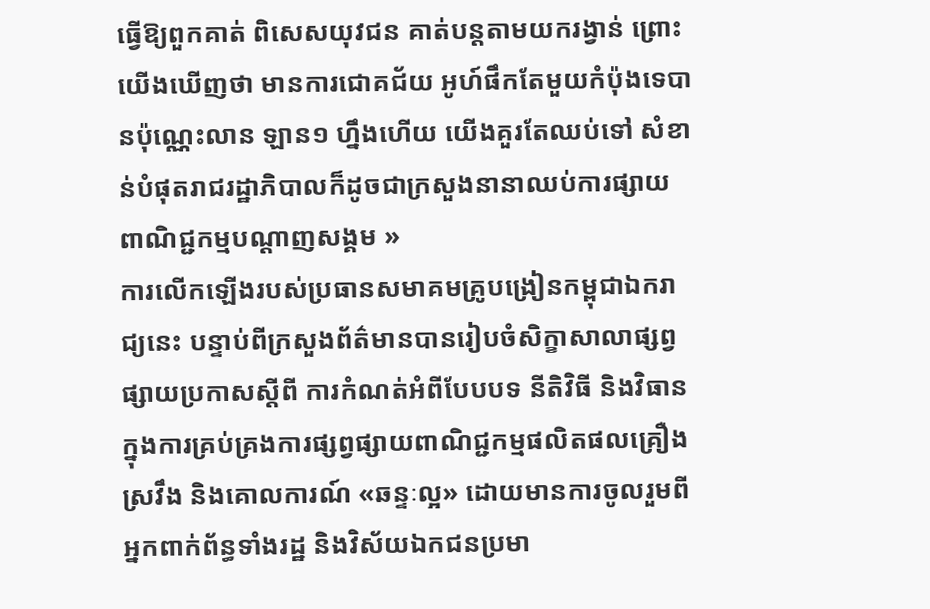ធ្វើឱ្យពួកគាត់ ពិសេសយុវជន គាត់បន្តតាមយករង្វាន់ ព្រោះយើងឃើញថា មានការជោគជ័យ អូហ៍ផឹកតែមួយកំប៉ុងទេបានប៉ុណ្ណេះលាន ឡាន១ ហ្នឹងហើយ យើងគួរតែឈប់ទៅ សំខាន់បំផុតរាជរដ្ឋាភិបាលក៏ដូចជាក្រសួងនានាឈប់ការផ្សាយពាណិជ្ជកម្មបណ្តាញសង្គម »
ការលើកឡើងរបស់ប្រធានសមាគមគ្រូបង្រៀនកម្ពុជាឯករាជ្យនេះ បន្ទាប់ពីក្រសួងព័ត៌មានបានរៀបចំសិក្ខាសាលាផ្សព្វផ្សាយប្រកាសស្តីពី ការកំណត់អំពីបែបបទ នីតិវិធី និងវិធាន ក្នុងការគ្រប់គ្រងការផ្សព្វផ្សាយពាណិជ្ជកម្មផលិតផលគ្រឿងស្រវឹង និងគោលការណ៍ «ឆន្ទៈល្អ» ដោយមានការចូលរួមពីអ្នកពាក់ព័ន្ធទាំងរដ្ឋ និងវិស័យឯកជនប្រមា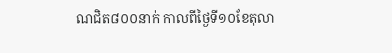ណជិត៨០០នាក់ កាលពីថ្ងៃទី១០ខែតុលា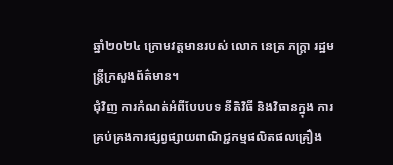ឆ្នាំ២០២៤ ក្រោមវត្តមានរបស់ លោក នេត្រ ភក្រ្តា រដ្ឋមន្រ្តីក្រសួងព័ត៌មាន។
ជុំវិញ ការកំណត់អំពីបែបបទ នីតិវិធី និងវិធានក្នុង ការគ្រប់គ្រងការផ្សព្វផ្សាយពាណិជ្ជកម្មផលិតផលគ្រឿង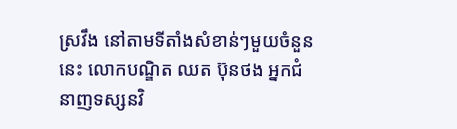ស្រវឹង នៅតាមទីតាំងសំខាន់ៗមួយចំនួននេះ លោកបណ្ឌិត ឈត ប៊ុនថង អ្នកជំនាញទស្សនវិ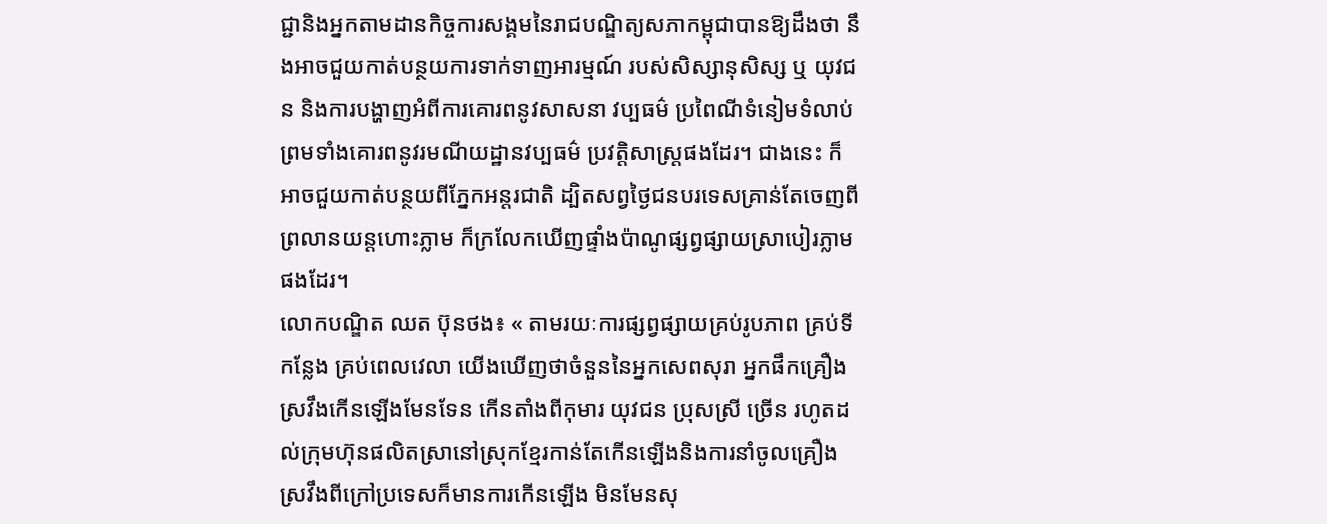ជ្ជានិងអ្នកតាមដានកិច្ចការសង្គមនៃរាជបណ្ឌិត្យសភាកម្ពុជាបានឱ្យដឹងថា នឹងអាចជួយកាត់បន្ថយការទាក់ទាញអារម្មណ៍ របស់សិស្សានុសិស្ស ឬ យុវជន និងការបង្ហាញអំពីការគោរពនូវសាសនា វប្បធម៌ ប្រពៃណីទំនៀមទំលាប់ ព្រមទាំងគោរពនូវរមណីយដ្ឋានវប្បធម៌ ប្រវត្តិសាស្រ្តផងដែរ។ ជាងនេះ ក៏អាចជួយកាត់បន្ថយពីភ្នែកអន្តរជាតិ ដ្បិតសព្វថ្ងៃជនបរទេសគ្រាន់តែចេញពីព្រលានយន្តហោះភ្លាម ក៏ក្រលែកឃើញផ្ទាំងប៉ាណូផ្សព្វផ្សាយស្រាបៀរភ្លាមផងដែរ។
លោកបណ្ឌិត ឈត ប៊ុនថង៖ « តាមរយៈការផ្សព្វផ្សាយគ្រប់រូបភាព គ្រប់ទីកន្លែង គ្រប់ពេលវេលា យើងឃើញថាចំនួននៃអ្នកសេពសុរា អ្នកផឹកគ្រឿងស្រវឹងកើនឡើងមែនទែន កើនតាំងពីកុមារ យុវជន ប្រុសស្រី ច្រើន រហូតដល់ក្រុមហ៊ុនផលិតស្រានៅស្រុកខ្មែរកាន់តែកើនឡើងនិងការនាំចូលគ្រឿងស្រវឹងពីក្រៅប្រទេសក៏មានការកើនឡើង មិនមែនសុ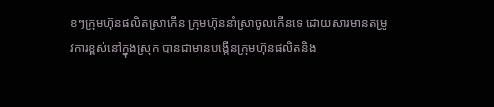ខៗក្រុមហ៊ុនផលិតស្រាកើន ក្រុមហ៊ុននាំស្រាចូលកើនទេ ដោយសារមានតម្រូវការខ្ពស់នៅក្នុងស្រុក បានជាមានបង្កើនក្រុមហ៊ុនផលិតនិង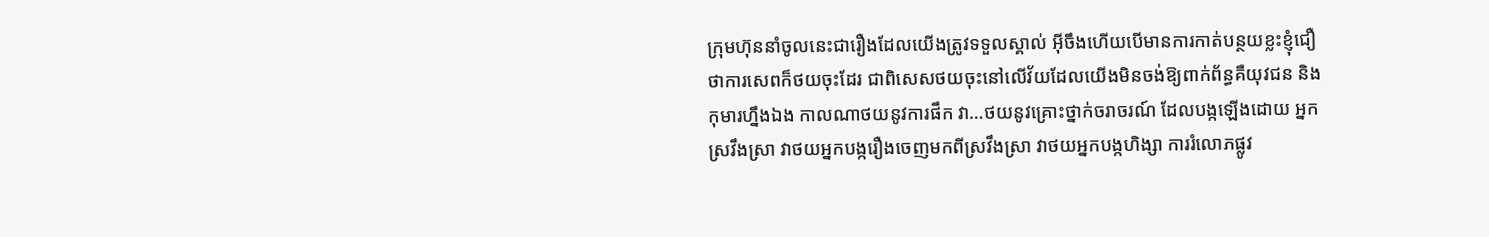ក្រុមហ៊ុននាំចូលនេះជារឿងដែលយើងត្រូវទទួលស្គាល់ អ៊ីចឹងហើយបើមានការកាត់បន្ថយខ្លះខ្ញុំជឿថាការសេពក៏ថយចុះដែរ ជាពិសេសថយចុះនៅលើវ័យដែលយើងមិនចង់ឱ្យពាក់ព័ន្ធគឺយុវជន និងកុមារហ្នឹងឯង កាលណាថយនូវការផឹក វា…ថយនូវគ្រោះថ្នាក់ចរាចរណ៍ ដែលបង្កឡើងដោយ អ្នកស្រវឹងស្រា វាថយអ្នកបង្ករឿងចេញមកពីស្រវឹងស្រា វាថយអ្នកបង្កហិង្សា ការរំលោភផ្លូវ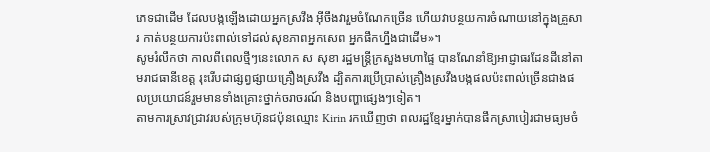ភេទជាដើម ដែលបង្កឡើងដោយអ្នកស្រវឹង អ៊ីចឹងវារួមចំណែកច្រើន ហើយវាបន្ថយការចំណាយនៅក្នុងគ្រួសារ កាត់បន្ថយការប៉ះពាល់ទៅដល់សុខភាពអ្នកសេព អ្នកផឹកហ្នឹងជាដើម»។
សូមរំលឹកថា កាលពីពេលថ្មីៗនេះលោក ស សុខា រដ្ឋមន្ត្រីក្រសួងមហាផ្ទៃ បានណែនាំឱ្យអាជ្ញាធរដែនដីនៅតាមរាជធានីខេត្ត រុះរើបដាផ្សព្វផ្សាយគ្រឿងស្រវឹង ដ្បិតការប្រើប្រាស់គ្រឿងស្រវឹងបង្កផលប៉ះពាល់ច្រើនជាងផលប្រយោជន៍រួមមានទាំងគ្រោះថ្នាក់ចរាចរណ៍ និងបញ្ហាផ្សេងៗទៀត។
តាមការស្រាវជ្រាវរបស់ក្រុមហ៊ុនជប៉ុនឈ្មោះ Kirin រកឃើញថា ពលរដ្ឋខ្មែរម្នាក់បានផឹកស្រាបៀរជាមធ្យមចំ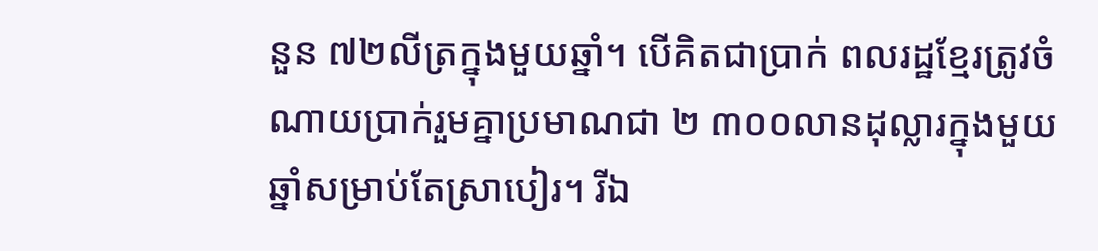នួន ៧២លីត្រក្នុងមួយឆ្នាំ។ បើគិតជាប្រាក់ ពលរដ្ឋខ្មែរត្រូវចំណាយប្រាក់រួមគ្នាប្រមាណជា ២ ៣០០លានដុល្លារក្នុងមួយឆ្នាំសម្រាប់តែស្រាបៀរ។ រីឯ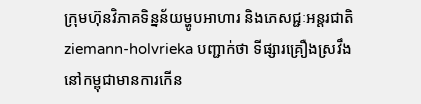ក្រុមហ៊ុនវិភាគទិន្នន័យម្ហូបអាហារ និងភេសជ្ជៈអន្តរជាតិ ziemann-holvrieka បញ្ជាក់ថា ទីផ្សារគ្រឿងស្រវឹងនៅកម្ពុជាមានការកើន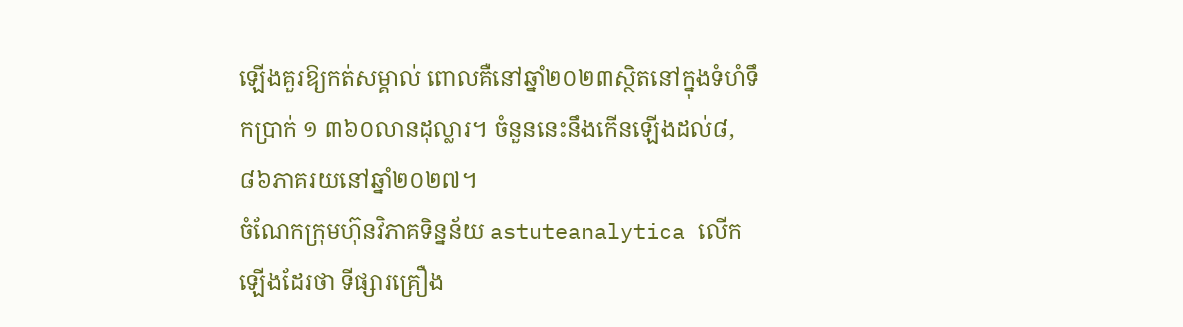ឡើងគួរឱ្យកត់សម្គាល់ ពោលគឺនៅឆ្នាំ២០២៣ស្ថិតនៅក្នុងទំហំទឹកប្រាក់ ១ ៣៦០លានដុល្លារ។ ចំនួននេះនឹងកើនឡើងដល់៨,៨៦ភាគរយនៅឆ្នាំ២០២៧។
ចំណែកក្រុមហ៊ុនវិភាគទិន្នន័យ astuteanalytica លើកឡើងដែរថា ទីផ្សារគ្រឿង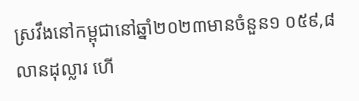ស្រវឹងនៅកម្ពុជានៅឆ្នាំ២០២៣មានចំនួន១ ០៥៩,៨ លានដុល្លារ ហើ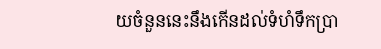យចំនួននេះនឹងកើនដល់ទំហំទឹកប្រា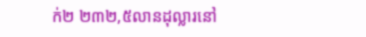ក់២ ២៣២,៥លានដុល្លារនៅ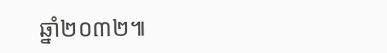ឆ្នាំ២០៣២៕